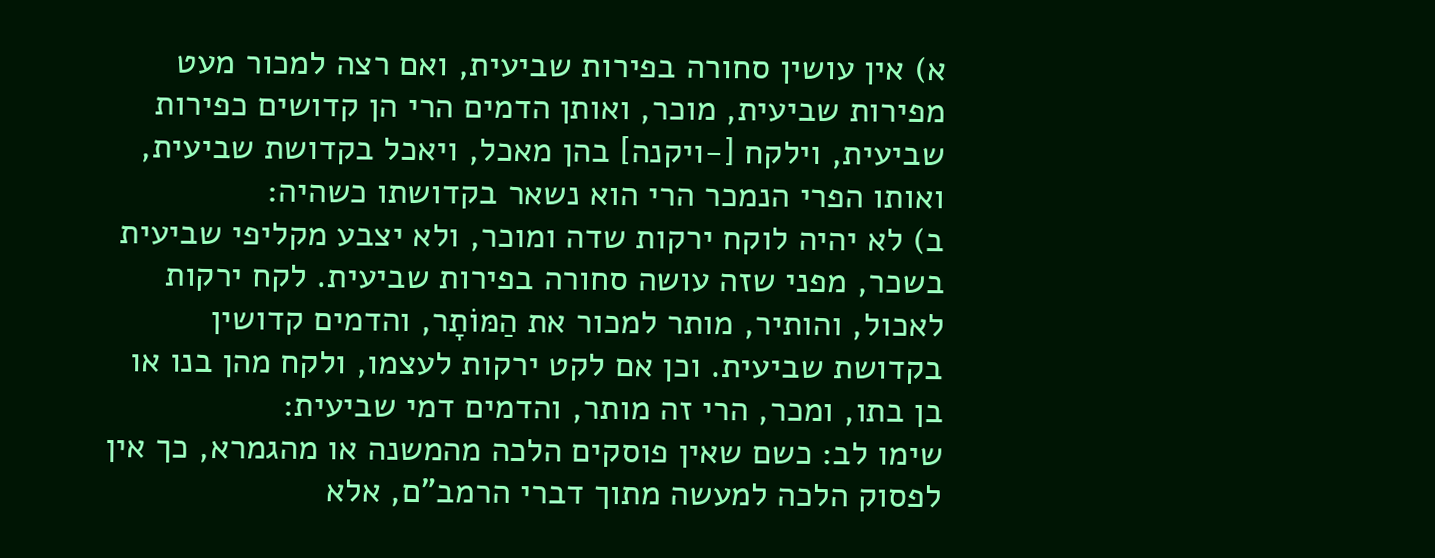א) אין עושין סחורה בפירות שביעית, ואם רצה למכור מעט מפירות שביעית, מוכר, ואותן הדמים הרי הן קדושים כפירות שביעית, וילקח [-ויקנה] בהן מאכל, ויאכל בקדושת שביעית, ואותו הפרי הנמכר הרי הוא נשאר בקדושתו כשהיה:
ב) לא יהיה לוקח ירקות שדה ומוכר, ולא יצבע מקליפי שביעית בשכר, מפני שזה עושה סחורה בפירות שביעית. לקח ירקות לאכול, והותיר, מותר למכור את הַמּוֹתָר, והדמים קדושין בקדושת שביעית. וכן אם לקט ירקות לעצמו, ולקח מהן בנו או בן בתו, ומכר, הרי זה מותר, והדמים דמי שביעית:
שימו לב: כשם שאין פוסקים הלכה מהמשנה או מהגמרא, כך אין לפסוק הלכה למעשה מתוך דברי הרמב"ם, אלא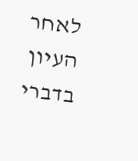לאחר העיון בדברי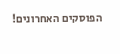הפוסקים האחרונים!